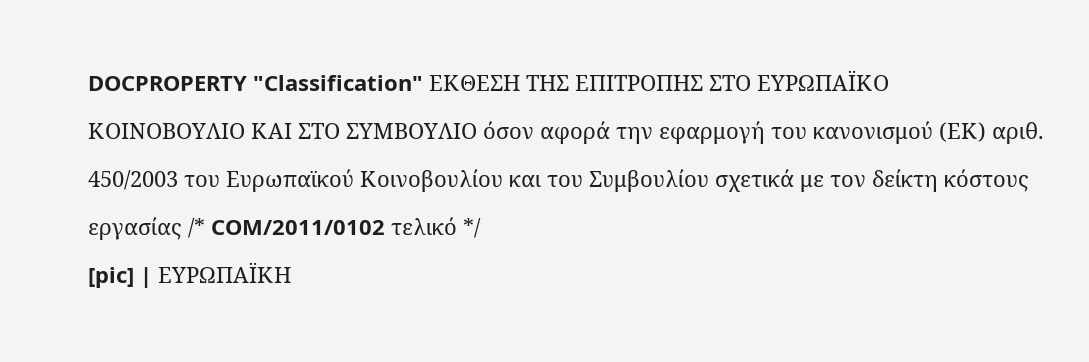DOCPROPERTY "Classification" ΕΚΘΕΣΗ ΤΗΣ ΕΠΙΤΡΟΠΗΣ ΣΤΟ ΕΥΡΩΠΑΪΚΟ ΚΟΙΝΟΒΟΥΛΙΟ ΚΑΙ ΣΤΟ ΣΥΜΒΟΥΛΙΟ όσον αφορά την εφαρμογή του κανονισμού (ΕΚ) αριθ. 450/2003 του Ευρωπαϊκού Κοινοβουλίου και του Συμβουλίου σχετικά με τον δείκτη κόστους εργασίας /* COM/2011/0102 τελικό */
[pic] | ΕΥΡΩΠΑΪΚΗ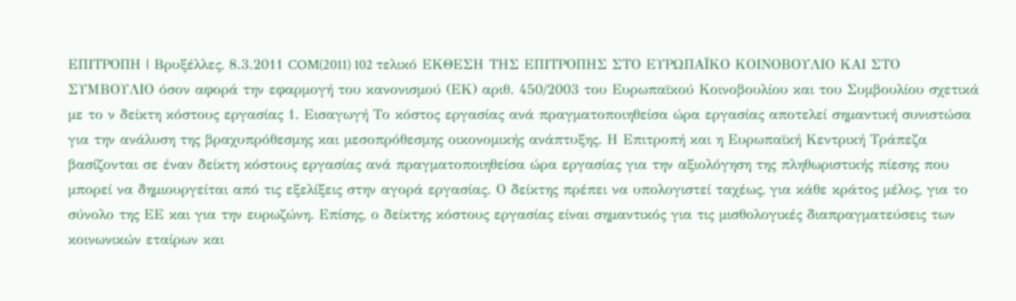ΕΠΙΤΡΟΠΗ | Βρυξέλλες, 8.3.2011 COM(2011) 102 τελικό ΕΚΘΕΣΗ ΤΗΣ ΕΠΙΤΡΟΠΗΣ ΣΤΟ ΕΥΡΩΠΑΪΚΟ ΚΟΙΝΟΒΟΥΛΙΟ ΚΑΙ ΣΤΟ ΣΥΜΒΟΥΛΙΟ όσον αφορά την εφαρμογή του κανονισμού (ΕΚ) αριθ. 450/2003 του Ευρωπαϊκού Κοινοβουλίου και του Συμβουλίου σχετικά με το ν δείκτη κόστους εργασίας 1. Εισαγωγή Το κόστος εργασίας ανά πραγματοποιηθείσα ώρα εργασίας αποτελεί σημαντική συνιστώσα για την ανάλυση της βραχυπρόθεσμης και μεσοπρόθεσμης οικονομικής ανάπτυξης. Η Επιτροπή και η Ευρωπαϊκή Κεντρική Τράπεζα βασίζονται σε έναν δείκτη κόστους εργασίας ανά πραγματοποιηθείσα ώρα εργασίας για την αξιολόγηση της πληθωριστικής πίεσης που μπορεί να δημιουργείται από τις εξελίξεις στην αγορά εργασίας. Ο δείκτης πρέπει να υπολογιστεί ταχέως, για κάθε κράτος μέλος, για το σύνολο της ΕΕ και για την ευρωζώνη. Επίσης, ο δείκτης κόστους εργασίας είναι σημαντικός για τις μισθολογικές διαπραγματεύσεις των κοινωνικών εταίρων και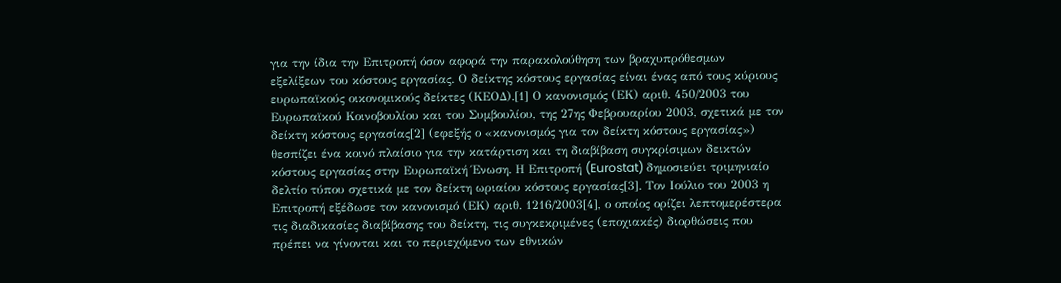για την ίδια την Επιτροπή όσον αφορά την παρακολούθηση των βραχυπρόθεσμων εξελίξεων του κόστους εργασίας. Ο δείκτης κόστους εργασίας είναι ένας από τους κύριους ευρωπαϊκούς οικονομικούς δείκτες (ΚΕΟΔ).[1] Ο κανονισμός (ΕΚ) αριθ. 450/2003 του Ευρωπαϊκού Κοινοβουλίου και του Συμβουλίου, της 27ης Φεβρουαρίου 2003, σχετικά με τον δείκτη κόστους εργασίας[2] (εφεξής ο «κανονισμός για τον δείκτη κόστους εργασίας») θεσπίζει ένα κοινό πλαίσιο για την κατάρτιση και τη διαβίβαση συγκρίσιμων δεικτών κόστους εργασίας στην Ευρωπαϊκή Ένωση. Η Επιτροπή (Eurostat) δημοσιεύει τριμηνιαίο δελτίο τύπου σχετικά με τον δείκτη ωριαίου κόστους εργασίας[3]. Τον Ιούλιο του 2003 η Επιτροπή εξέδωσε τον κανονισμό (ΕΚ) αριθ. 1216/2003[4], ο οποίος ορίζει λεπτομερέστερα τις διαδικασίες διαβίβασης του δείκτη, τις συγκεκριμένες (εποχιακές) διορθώσεις που πρέπει να γίνονται και το περιεχόμενο των εθνικών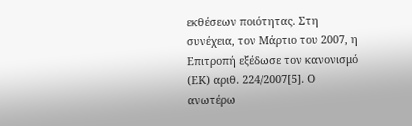εκθέσεων ποιότητας. Στη συνέχεια, τον Μάρτιο του 2007, η Επιτροπή εξέδωσε τον κανονισμό (ΕΚ) αριθ. 224/2007[5]. Ο ανωτέρω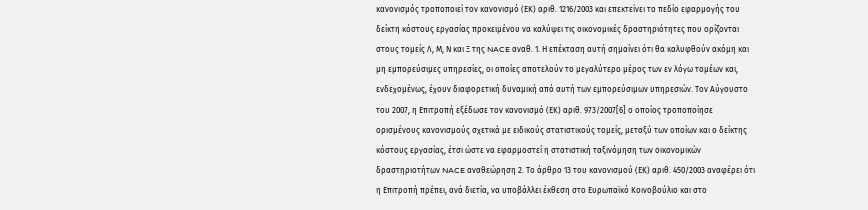κανονισμός τροποποιεί τον κανονισμό (ΕΚ) αριθ. 1216/2003 και επεκτείνει το πεδίο εφαρμογής του δείκτη κόστους εργασίας προκειμένου να καλύψει τις οικονομικές δραστηριότητες που ορίζονται στους τομείς Λ, Μ, Ν και Ξ της NACE αναθ. 1. Η επέκταση αυτή σημαίνει ότι θα καλυφθούν ακόμη και μη εμπορεύσιμες υπηρεσίες, οι οποίες αποτελούν το μεγαλύτερο μέρος των εν λόγω τομέων και, ενδεχομένως, έχουν διαφορετική δυναμική από αυτή των εμπορεύσιμων υπηρεσιών. Τον Αύγουστο του 2007, η Επιτροπή εξέδωσε τον κανονισμό (ΕΚ) αριθ. 973/2007[6] ο οποίος τροποποίησε ορισμένους κανονισμούς σχετικά με ειδικούς στατιστικούς τομείς, μεταξύ των οποίων και ο δείκτης κόστους εργασίας, έτσι ώστε να εφαρμοστεί η στατιστική ταξινόμηση των οικονομικών δραστηριοτήτων NACE αναθεώρηση 2. Το άρθρο 13 του κανονισμού (ΕΚ) αριθ. 450/2003 αναφέρει ότι η Επιτροπή πρέπει, ανά διετία, να υποβάλλει έκθεση στο Ευρωπαϊκό Κοινοβούλιο και στο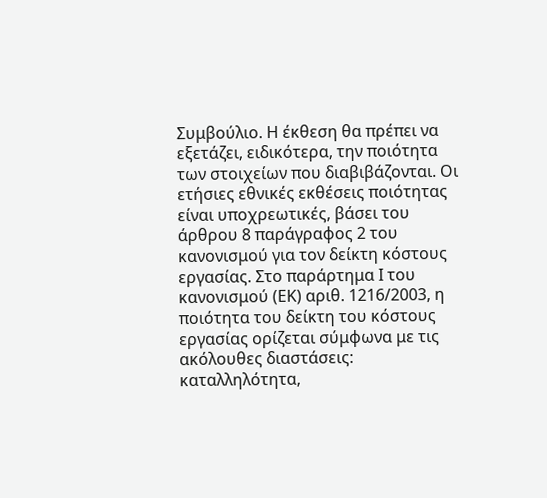Συμβούλιο. Η έκθεση θα πρέπει να εξετάζει, ειδικότερα, την ποιότητα των στοιχείων που διαβιβάζονται. Οι ετήσιες εθνικές εκθέσεις ποιότητας είναι υποχρεωτικές, βάσει του άρθρου 8 παράγραφος 2 του κανονισμού για τον δείκτη κόστους εργασίας. Στο παράρτημα Ι του κανονισμού (ΕΚ) αριθ. 1216/2003, η ποιότητα του δείκτη του κόστους εργασίας ορίζεται σύμφωνα με τις ακόλουθες διαστάσεις: καταλληλότητα,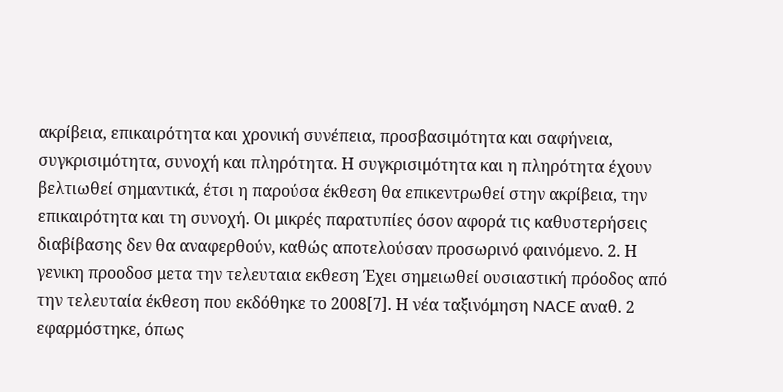ακρίβεια, επικαιρότητα και χρονική συνέπεια, προσβασιμότητα και σαφήνεια, συγκρισιμότητα, συνοχή και πληρότητα. Η συγκρισιμότητα και η πληρότητα έχουν βελτιωθεί σημαντικά, έτσι η παρούσα έκθεση θα επικεντρωθεί στην ακρίβεια, την επικαιρότητα και τη συνοχή. Οι μικρές παρατυπίες όσον αφορά τις καθυστερήσεις διαβίβασης δεν θα αναφερθούν, καθώς αποτελούσαν προσωρινό φαινόμενο. 2. Η γενικη προοδοσ μετα την τελευταια εκθεση Έχει σημειωθεί ουσιαστική πρόοδος από την τελευταία έκθεση που εκδόθηκε το 2008[7]. Η νέα ταξινόμηση NACE αναθ. 2 εφαρμόστηκε, όπως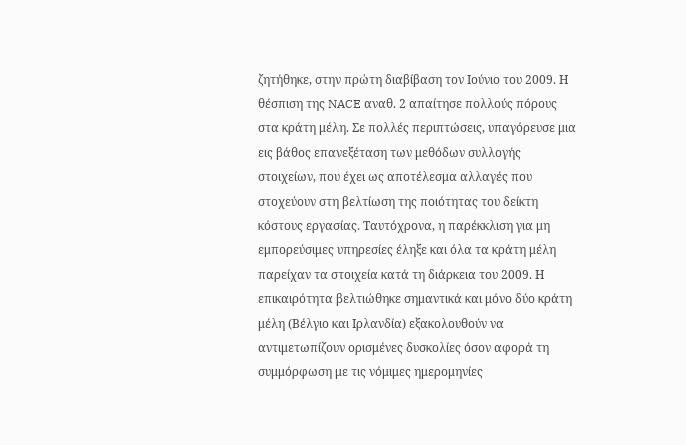ζητήθηκε, στην πρώτη διαβίβαση τον Ιούνιο του 2009. Η θέσπιση της NACE αναθ. 2 απαίτησε πολλούς πόρους στα κράτη μέλη. Σε πολλές περιπτώσεις, υπαγόρευσε μια εις βάθος επανεξέταση των μεθόδων συλλογής στοιχείων, που έχει ως αποτέλεσμα αλλαγές που στοχεύουν στη βελτίωση της ποιότητας του δείκτη κόστους εργασίας. Ταυτόχρονα, η παρέκκλιση για μη εμπορεύσιμες υπηρεσίες έληξε και όλα τα κράτη μέλη παρείχαν τα στοιχεία κατά τη διάρκεια του 2009. Η επικαιρότητα βελτιώθηκε σημαντικά και μόνο δύο κράτη μέλη (Βέλγιο και Ιρλανδία) εξακολουθούν να αντιμετωπίζουν ορισμένες δυσκολίες όσον αφορά τη συμμόρφωση με τις νόμιμες ημερομηνίες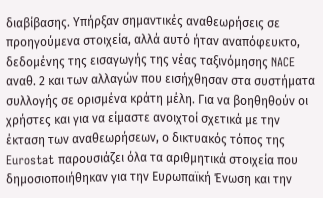διαβίβασης. Υπήρξαν σημαντικές αναθεωρήσεις σε προηγούμενα στοιχεία, αλλά αυτό ήταν αναπόφευκτο, δεδομένης της εισαγωγής της νέας ταξινόμησης NACE αναθ. 2 και των αλλαγών που εισήχθησαν στα συστήματα συλλογής σε ορισμένα κράτη μέλη. Για να βοηθηθούν οι χρήστες και για να είμαστε ανοιχτοί σχετικά με την έκταση των αναθεωρήσεων, ο δικτυακός τόπος της Eurostat παρουσιάζει όλα τα αριθμητικά στοιχεία που δημοσιοποιήθηκαν για την Ευρωπαϊκή Ένωση και την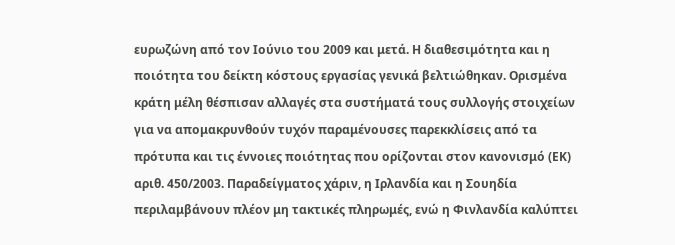ευρωζώνη από τον Ιούνιο του 2009 και μετά. Η διαθεσιμότητα και η ποιότητα του δείκτη κόστους εργασίας γενικά βελτιώθηκαν. Ορισμένα κράτη μέλη θέσπισαν αλλαγές στα συστήματά τους συλλογής στοιχείων για να απομακρυνθούν τυχόν παραμένουσες παρεκκλίσεις από τα πρότυπα και τις έννοιες ποιότητας που ορίζονται στον κανονισμό (ΕΚ) αριθ. 450/2003. Παραδείγματος χάριν, η Ιρλανδία και η Σουηδία περιλαμβάνουν πλέον μη τακτικές πληρωμές, ενώ η Φινλανδία καλύπτει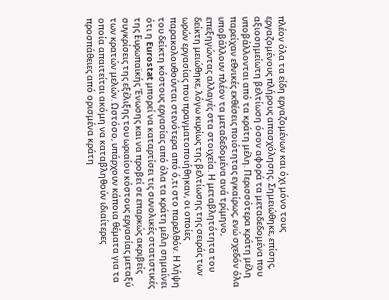πλέον όλα τα είδη εργαζομένων και όχι μόνο τους εργαζομένους πλήρους απασχόλησης. Σημειώθηκε, επίσης, αξιοσημείωτη βελτίωση όσον αφορά τα μεταδεδομένα που υποβάλλονται από τα κράτη μέλη. Περισσότερα κράτη μέλη παρείχαν εθνικές εκθέσεις ποιότητας εγκαίρως, ενώ σχεδόν όλα υποβάλλουν πλέον τα μεταδεδομένα ανά τρίμηνο, επεξηγώντας αλλαγές στα στοιχεία. Η μεταβλητότητα του δείκτη μειώθηκε, λόγω κυρίως της βελτίωσης της σειράς των ωρών εργασίας που πραγματοποιήθηκαν, οι οποίες παρακολουθούνται στενότερα από ό,τι στο παρελθόν. Η λήψη του δείκτη κόστους εργασίας από όλα τα κράτη μέλη σημαίνει ότι η Eurostat μπορεί να καταρτίσει τις συνολικές στατιστικές της Ευρωπαϊκής Ένωσης και να προβεί σε επαρκώς ακριβείς συγκρίσεις της εξέλιξης του ωριαίου κόστους εργασίας μεταξύ των κρατών μελών. Ωστόσο, υπάρχουν κάποια θέματα για τα οποία απαιτείται ακόμη να καταβληθούν ιδιαίτερες προσπάθειες από ορισμένα κράτη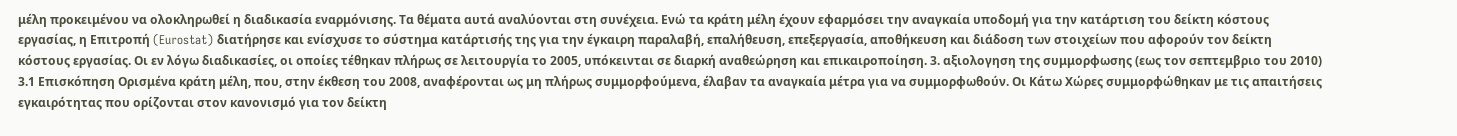μέλη προκειμένου να ολοκληρωθεί η διαδικασία εναρμόνισης. Τα θέματα αυτά αναλύονται στη συνέχεια. Ενώ τα κράτη μέλη έχουν εφαρμόσει την αναγκαία υποδομή για την κατάρτιση του δείκτη κόστους εργασίας, η Επιτροπή (Eurostat) διατήρησε και ενίσχυσε το σύστημα κατάρτισής της για την έγκαιρη παραλαβή, επαλήθευση, επεξεργασία, αποθήκευση και διάδοση των στοιχείων που αφορούν τον δείκτη κόστους εργασίας. Οι εν λόγω διαδικασίες, οι οποίες τέθηκαν πλήρως σε λειτουργία το 2005, υπόκεινται σε διαρκή αναθεώρηση και επικαιροποίηση. 3. αξιολογηση της συμμορφωσης (εως τον σεπτεμβριο του 2010) 3.1 Επισκόπηση Ορισμένα κράτη μέλη, που, στην έκθεση του 2008, αναφέρονται ως μη πλήρως συμμορφούμενα, έλαβαν τα αναγκαία μέτρα για να συμμορφωθούν. Οι Κάτω Χώρες συμμορφώθηκαν με τις απαιτήσεις εγκαιρότητας που ορίζονται στον κανονισμό για τον δείκτη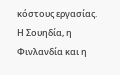κόστους εργασίας. Η Σουηδία, η Φινλανδία και η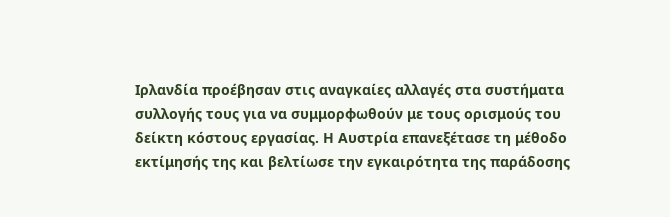Ιρλανδία προέβησαν στις αναγκαίες αλλαγές στα συστήματα συλλογής τους για να συμμορφωθούν με τους ορισμούς του δείκτη κόστους εργασίας. Η Αυστρία επανεξέτασε τη μέθοδο εκτίμησής της και βελτίωσε την εγκαιρότητα της παράδοσης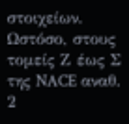στοιχείων. Ωστόσο, στους τομείς Ζ έως Σ της NACE αναθ. 2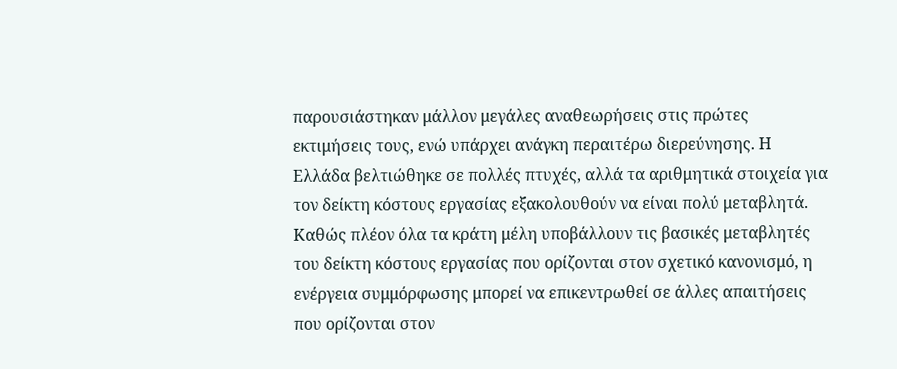παρουσιάστηκαν μάλλον μεγάλες αναθεωρήσεις στις πρώτες εκτιμήσεις τους, ενώ υπάρχει ανάγκη περαιτέρω διερεύνησης. Η Ελλάδα βελτιώθηκε σε πολλές πτυχές, αλλά τα αριθμητικά στοιχεία για τον δείκτη κόστους εργασίας εξακολουθούν να είναι πολύ μεταβλητά. Καθώς πλέον όλα τα κράτη μέλη υποβάλλουν τις βασικές μεταβλητές του δείκτη κόστους εργασίας που ορίζονται στον σχετικό κανονισμό, η ενέργεια συμμόρφωσης μπορεί να επικεντρωθεί σε άλλες απαιτήσεις που ορίζονται στον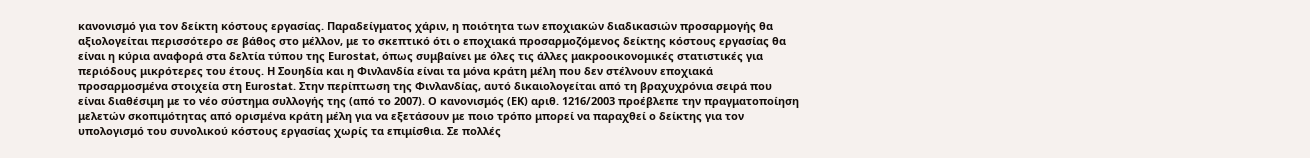κανονισμό για τον δείκτη κόστους εργασίας. Παραδείγματος χάριν, η ποιότητα των εποχιακών διαδικασιών προσαρμογής θα αξιολογείται περισσότερο σε βάθος στο μέλλον, με το σκεπτικό ότι ο εποχιακά προσαρμοζόμενος δείκτης κόστους εργασίας θα είναι η κύρια αναφορά στα δελτία τύπου της Eurostat, όπως συμβαίνει με όλες τις άλλες μακροοικονομικές στατιστικές για περιόδους μικρότερες του έτους. Η Σουηδία και η Φινλανδία είναι τα μόνα κράτη μέλη που δεν στέλνουν εποχιακά προσαρμοσμένα στοιχεία στη Eurostat. Στην περίπτωση της Φινλανδίας, αυτό δικαιολογείται από τη βραχυχρόνια σειρά που είναι διαθέσιμη με το νέο σύστημα συλλογής της (από το 2007). Ο κανονισμός (ΕΚ) αριθ. 1216/2003 προέβλεπε την πραγματοποίηση μελετών σκοπιμότητας από ορισμένα κράτη μέλη για να εξετάσουν με ποιο τρόπο μπορεί να παραχθεί ο δείκτης για τον υπολογισμό του συνολικού κόστους εργασίας χωρίς τα επιμίσθια. Σε πολλές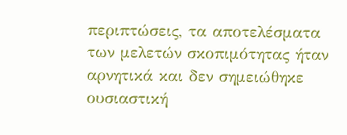περιπτώσεις, τα αποτελέσματα των μελετών σκοπιμότητας ήταν αρνητικά και δεν σημειώθηκε ουσιαστική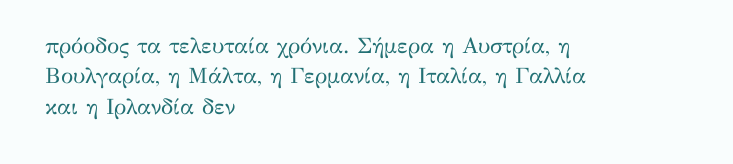πρόοδος τα τελευταία χρόνια. Σήμερα η Αυστρία, η Βουλγαρία, η Μάλτα, η Γερμανία, η Ιταλία, η Γαλλία και η Ιρλανδία δεν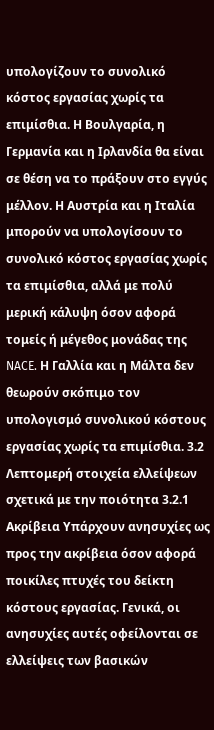υπολογίζουν το συνολικό κόστος εργασίας χωρίς τα επιμίσθια. Η Βουλγαρία, η Γερμανία και η Ιρλανδία θα είναι σε θέση να το πράξουν στο εγγύς μέλλον. Η Αυστρία και η Ιταλία μπορούν να υπολογίσουν το συνολικό κόστος εργασίας χωρίς τα επιμίσθια, αλλά με πολύ μερική κάλυψη όσον αφορά τομείς ή μέγεθος μονάδας της NACE. Η Γαλλία και η Μάλτα δεν θεωρούν σκόπιμο τον υπολογισμό συνολικού κόστους εργασίας χωρίς τα επιμίσθια. 3.2 Λεπτομερή στοιχεία ελλείψεων σχετικά με την ποιότητα 3.2.1 Ακρίβεια Υπάρχουν ανησυχίες ως προς την ακρίβεια όσον αφορά ποικίλες πτυχές του δείκτη κόστους εργασίας. Γενικά, οι ανησυχίες αυτές οφείλονται σε ελλείψεις των βασικών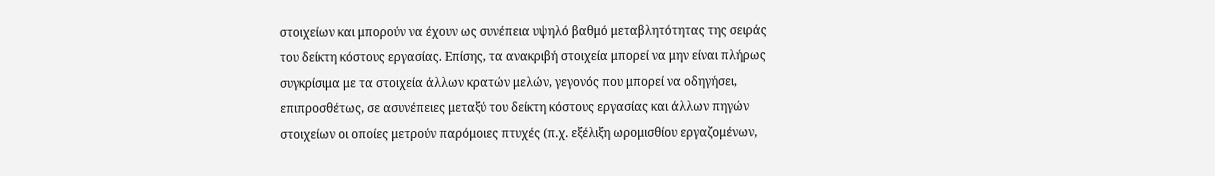στοιχείων και μπορούν να έχουν ως συνέπεια υψηλό βαθμό μεταβλητότητας της σειράς του δείκτη κόστους εργασίας. Επίσης, τα ανακριβή στοιχεία μπορεί να μην είναι πλήρως συγκρίσιμα με τα στοιχεία άλλων κρατών μελών, γεγονός που μπορεί να οδηγήσει, επιπροσθέτως, σε ασυνέπειες μεταξύ του δείκτη κόστους εργασίας και άλλων πηγών στοιχείων οι οποίες μετρούν παρόμοιες πτυχές (π.χ. εξέλιξη ωρομισθίου εργαζομένων,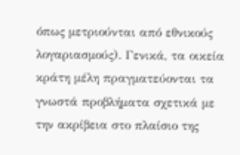όπως μετριούνται από εθνικούς λογαριασμούς). Γενικά, τα οικεία κράτη μέλη πραγματεύονται τα γνωστά προβλήματα σχετικά με την ακρίβεια στο πλαίσιο της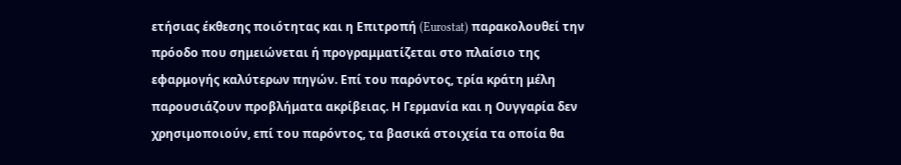ετήσιας έκθεσης ποιότητας και η Επιτροπή (Eurostat) παρακολουθεί την πρόοδο που σημειώνεται ή προγραμματίζεται στο πλαίσιο της εφαρμογής καλύτερων πηγών. Επί του παρόντος, τρία κράτη μέλη παρουσιάζουν προβλήματα ακρίβειας. Η Γερμανία και η Ουγγαρία δεν χρησιμοποιούν, επί του παρόντος, τα βασικά στοιχεία τα οποία θα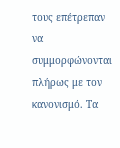τους επέτρεπαν να συμμορφώνονται πλήρως με τον κανονισμό. Τα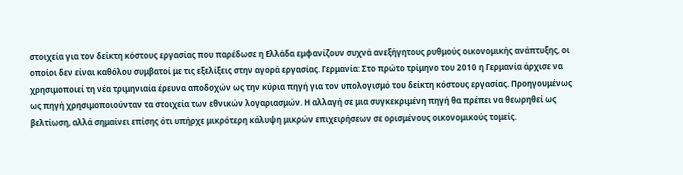στοιχεία για τον δείκτη κόστους εργασίας που παρέδωσε η Ελλάδα εμφανίζουν συχνά ανεξήγητους ρυθμούς οικονομικής ανάπτυξης, οι οποίοι δεν είναι καθόλου συμβατοί με τις εξελίξεις στην αγορά εργασίας. Γερμανία: Στο πρώτο τρίμηνο του 2010 η Γερμανία άρχισε να χρησιμοποιεί τη νέα τριμηνιαία έρευνα αποδοχών ως την κύρια πηγή για τον υπολογισμό του δείκτη κόστους εργασίας. Προηγουμένως ως πηγή χρησιμοποιούνταν τα στοιχεία των εθνικών λογαριασμών. Η αλλαγή σε μια συγκεκριμένη πηγή θα πρέπει να θεωρηθεί ως βελτίωση, αλλά σημαίνει επίσης ότι υπήρχε μικρότερη κάλυψη μικρών επιχειρήσεων σε ορισμένους οικονομικούς τομείς.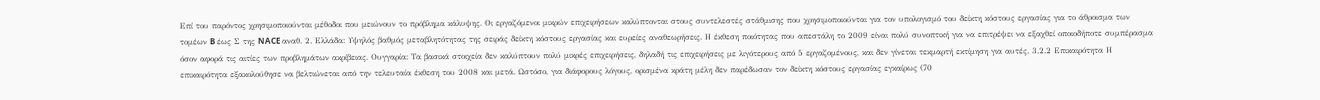Επί του παρόντος χρησιμοποιούνται μέθοδοι που μειώνουν το πρόβλημα κάλυψης. Οι εργαζόμενοι μικρών επιχειρήσεων καλύπτονται στους συντελεστές στάθμισης που χρησιμοποιούνται για τον υπολογισμό του δείκτη κόστους εργασίας για το άθροισμα των τομέων B έως Σ της NACE αναθ. 2. Ελλάδα: Υψηλός βαθμός μεταβλητότητας της σειράς δείκτη κόστους εργασίας και ευρείες αναθεωρήσεις. Η έκθεση ποιότητας που απεστάλη το 2009 είναι πολύ συνοπτική για να επιτρέψει να εξαχθεί οποιοδήποτε συμπέρασμα όσον αφορά τις αιτίες των προβλημάτων ακρίβειας. Ουγγαρία: Τα βασικά στοιχεία δεν καλύπτουν πολύ μικρές επιχειρήσεις, δηλαδή τις επιχειρήσεις με λιγότερους από 5 εργαζομένους, και δεν γίνεται τεκμαρτή εκτίμηση για αυτές. 3.2.2 Επικαιρότητα Η επικαιρότητα εξακολούθησε να βελτιώνεται από την τελευταία έκθεση του 2008 και μετά. Ωστόσο, για διάφορους λόγους, ορισμένα κράτη μέλη δεν παρέδωσαν τον δείκτη κόστους εργασίας εγκαίρως (70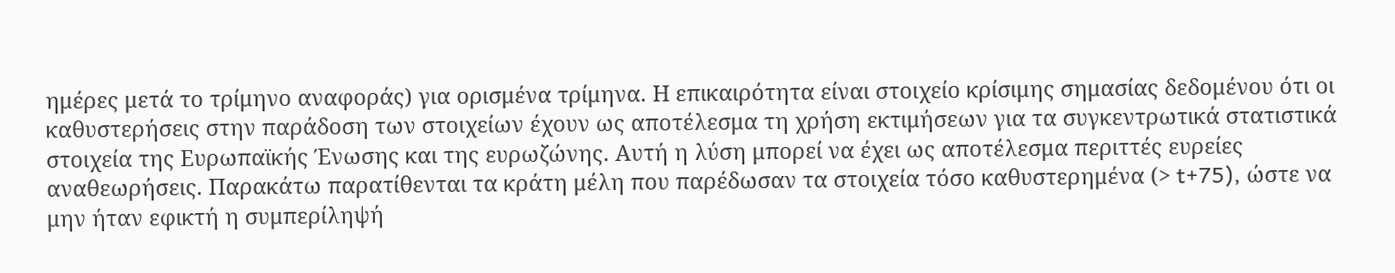ημέρες μετά το τρίμηνο αναφοράς) για ορισμένα τρίμηνα. Η επικαιρότητα είναι στοιχείο κρίσιμης σημασίας δεδομένου ότι οι καθυστερήσεις στην παράδοση των στοιχείων έχουν ως αποτέλεσμα τη χρήση εκτιμήσεων για τα συγκεντρωτικά στατιστικά στοιχεία της Ευρωπαϊκής Ένωσης και της ευρωζώνης. Αυτή η λύση μπορεί να έχει ως αποτέλεσμα περιττές ευρείες αναθεωρήσεις. Παρακάτω παρατίθενται τα κράτη μέλη που παρέδωσαν τα στοιχεία τόσο καθυστερημένα (> t+75), ώστε να μην ήταν εφικτή η συμπερίληψή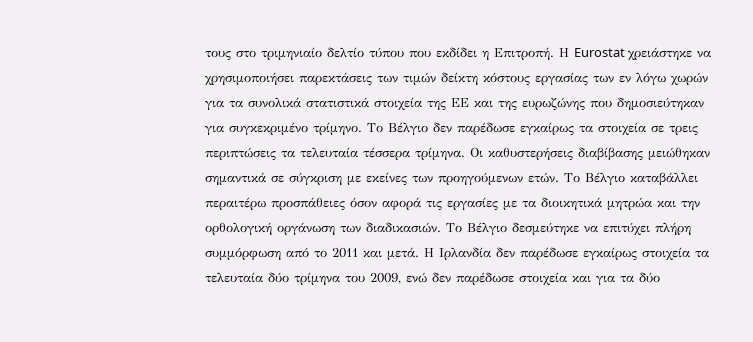τους στο τριμηνιαίο δελτίο τύπου που εκδίδει η Επιτροπή. Η Eurostat χρειάστηκε να χρησιμοποιήσει παρεκτάσεις των τιμών δείκτη κόστους εργασίας των εν λόγω χωρών για τα συνολικά στατιστικά στοιχεία της ΕΕ και της ευρωζώνης που δημοσιεύτηκαν για συγκεκριμένο τρίμηνο. Το Βέλγιο δεν παρέδωσε εγκαίρως τα στοιχεία σε τρεις περιπτώσεις τα τελευταία τέσσερα τρίμηνα. Οι καθυστερήσεις διαβίβασης μειώθηκαν σημαντικά σε σύγκριση με εκείνες των προηγούμενων ετών. Το Βέλγιο καταβάλλει περαιτέρω προσπάθειες όσον αφορά τις εργασίες με τα διοικητικά μητρώα και την ορθολογική οργάνωση των διαδικασιών. Το Βέλγιο δεσμεύτηκε να επιτύχει πλήρη συμμόρφωση από το 2011 και μετά. Η Ιρλανδία δεν παρέδωσε εγκαίρως στοιχεία τα τελευταία δύο τρίμηνα του 2009, ενώ δεν παρέδωσε στοιχεία και για τα δύο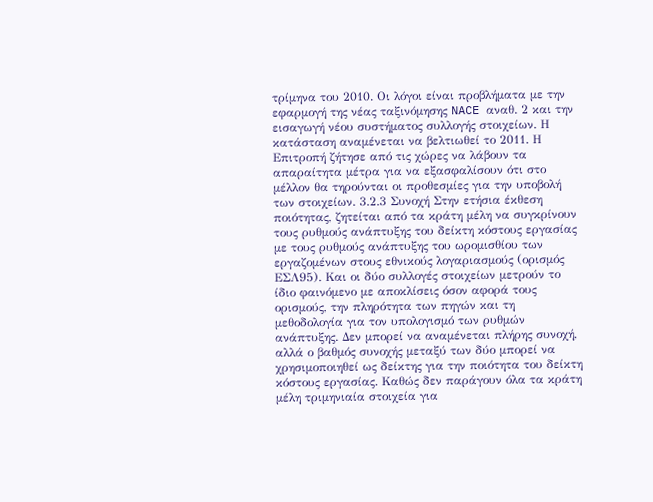τρίμηνα του 2010. Οι λόγοι είναι προβλήματα με την εφαρμογή της νέας ταξινόμησης NACE αναθ. 2 και την εισαγωγή νέου συστήματος συλλογής στοιχείων. Η κατάσταση αναμένεται να βελτιωθεί το 2011. Η Επιτροπή ζήτησε από τις χώρες να λάβουν τα απαραίτητα μέτρα για να εξασφαλίσουν ότι στο μέλλον θα τηρούνται οι προθεσμίες για την υποβολή των στοιχείων. 3.2.3 Συνοχή Στην ετήσια έκθεση ποιότητας, ζητείται από τα κράτη μέλη να συγκρίνουν τους ρυθμούς ανάπτυξης του δείκτη κόστους εργασίας με τους ρυθμούς ανάπτυξης του ωρομισθίου των εργαζομένων στους εθνικούς λογαριασμούς (ορισμός ΕΣΛ95). Και οι δύο συλλογές στοιχείων μετρούν το ίδιο φαινόμενο με αποκλίσεις όσον αφορά τους ορισμούς, την πληρότητα των πηγών και τη μεθοδολογία για τον υπολογισμό των ρυθμών ανάπτυξης. Δεν μπορεί να αναμένεται πλήρης συνοχή, αλλά ο βαθμός συνοχής μεταξύ των δύο μπορεί να χρησιμοποιηθεί ως δείκτης για την ποιότητα του δείκτη κόστους εργασίας. Καθώς δεν παράγουν όλα τα κράτη μέλη τριμηνιαία στοιχεία για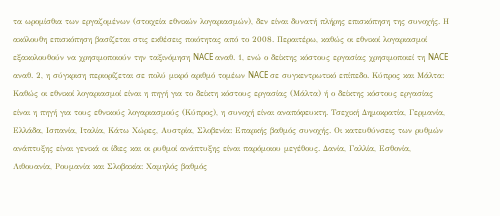τα ωρομίσθια των εργαζομένων (στοιχεία εθνικών λογαριασμών), δεν είναι δυνατή πλήρης επισκόπηση της συνοχής. Η ακόλουθη επισκόπηση βασίζεται στις εκθέσεις ποιότητας από το 2008. Περαιτέρω, καθώς οι εθνικοί λογαριασμοί εξακολουθούν να χρησιμοποιούν την ταξινόμηση NACE αναθ. 1, ενώ ο δείκτης κόστους εργασίας χρησιμοποιεί τη NACE αναθ. 2, η σύγκριση περιορίζεται σε πολύ μικρό αριθμό τομέων NACE σε συγκεντρωτικό επίπεδο. Κύπρος και Μάλτα: Καθώς οι εθνικοί λογαριασμοί είναι η πηγή για το δείκτη κόστους εργασίας (Μάλτα) ή ο δείκτης κόστους εργασίας είναι η πηγή για τους εθνικούς λογαριασμούς (Κύπρος), η συνοχή είναι αναπόφευκτη. Τσεχική Δημοκρατία, Γερμανία, Ελλάδα, Ισπανία, Ιταλία, Κάτω Χώρες, Αυστρία, Σλοβενία: Επαρκής βαθμός συνοχής. Οι κατευθύνσεις των ρυθμών ανάπτυξης είναι γενικά οι ίδιες και οι ρυθμοί ανάπτυξης είναι παρόμοιου μεγέθους. Δανία, Γαλλία, Εσθονία, Λιθουανία, Ρουμανία και Σλοβακία: Χαμηλός βαθμός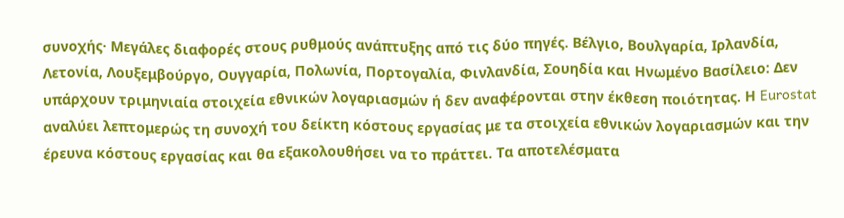συνοχής· Μεγάλες διαφορές στους ρυθμούς ανάπτυξης από τις δύο πηγές. Βέλγιο, Βουλγαρία, Ιρλανδία, Λετονία, Λουξεμβούργο, Ουγγαρία, Πολωνία, Πορτογαλία, Φινλανδία, Σουηδία και Ηνωμένο Βασίλειο: Δεν υπάρχουν τριμηνιαία στοιχεία εθνικών λογαριασμών ή δεν αναφέρονται στην έκθεση ποιότητας. Η Eurostat αναλύει λεπτομερώς τη συνοχή του δείκτη κόστους εργασίας με τα στοιχεία εθνικών λογαριασμών και την έρευνα κόστους εργασίας και θα εξακολουθήσει να το πράττει. Τα αποτελέσματα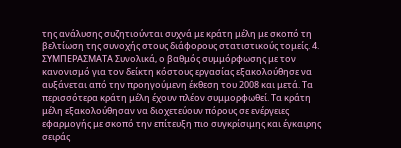της ανάλυσης συζητιούνται συχνά με κράτη μέλη με σκοπό τη βελτίωση της συνοχής στους διάφορους στατιστικούς τομείς. 4. ΣΥΜΠΕΡΑΣΜΑΤΑ Συνολικά, ο βαθμός συμμόρφωσης με τον κανονισμό για τον δείκτη κόστους εργασίας εξακολούθησε να αυξάνεται από την προηγούμενη έκθεση του 2008 και μετά. Τα περισσότερα κράτη μέλη έχουν πλέον συμμορφωθεί. Τα κράτη μέλη εξακολούθησαν να διοχετεύουν πόρους σε ενέργειες εφαρμογής με σκοπό την επίτευξη πιο συγκρίσιμης και έγκαιρης σειράς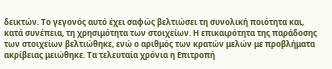δεικτών. Το γεγονός αυτό έχει σαφώς βελτιώσει τη συνολική ποιότητα και, κατά συνέπεια, τη χρησιμότητα των στοιχείων. Η επικαιρότητα της παράδοσης των στοιχείων βελτιώθηκε, ενώ ο αριθμός των κρατών μελών με προβλήματα ακρίβειας μειώθηκε. Τα τελευταία χρόνια η Επιτροπή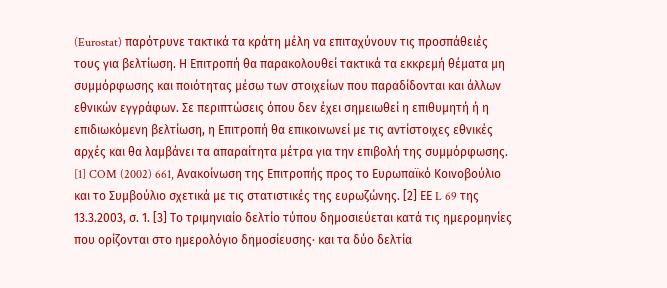(Eurostat) παρότρυνε τακτικά τα κράτη μέλη να επιταχύνουν τις προσπάθειές τους για βελτίωση. Η Επιτροπή θα παρακολουθεί τακτικά τα εκκρεμή θέματα μη συμμόρφωσης και ποιότητας μέσω των στοιχείων που παραδίδονται και άλλων εθνικών εγγράφων. Σε περιπτώσεις όπου δεν έχει σημειωθεί η επιθυμητή ή η επιδιωκόμενη βελτίωση, η Επιτροπή θα επικοινωνεί με τις αντίστοιχες εθνικές αρχές και θα λαμβάνει τα απαραίτητα μέτρα για την επιβολή της συμμόρφωσης. [1] COM (2002) 661, Ανακοίνωση της Επιτροπής προς το Ευρωπαϊκό Κοινοβούλιο και το Συμβούλιο σχετικά με τις στατιστικές της ευρωζώνης. [2] ΕΕ L 69 της 13.3.2003, σ. 1. [3] Το τριμηνιαίο δελτίο τύπου δημοσιεύεται κατά τις ημερομηνίες που ορίζονται στο ημερολόγιο δημοσίευσης· και τα δύο δελτία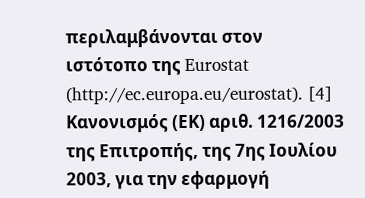περιλαμβάνονται στον ιστότοπο της Eurostat (http://ec.europa.eu/eurostat). [4] Κανονισμός (ΕΚ) αριθ. 1216/2003 της Επιτροπής, της 7ης Ιουλίου 2003, για την εφαρμογή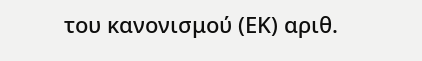του κανονισμού (ΕΚ) αριθ.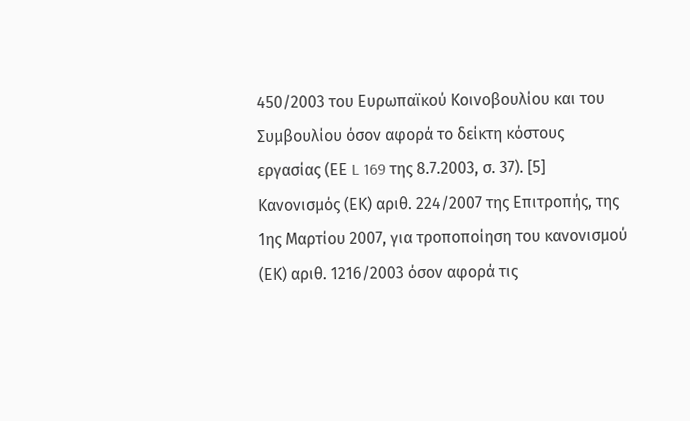450/2003 του Ευρωπαϊκού Κοινοβουλίου και του Συμβουλίου όσον αφορά το δείκτη κόστους εργασίας (ΕΕ L 169 της 8.7.2003, σ. 37). [5] Κανονισμός (ΕΚ) αριθ. 224/2007 της Επιτροπής, της 1ης Μαρτίου 2007, για τροποποίηση του κανονισμού (ΕΚ) αριθ. 1216/2003 όσον αφορά τις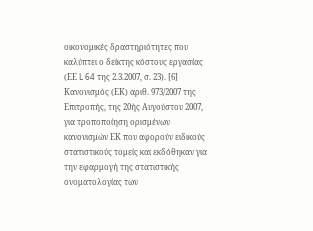οικονομικές δραστηριότητες που καλύπτει ο δείκτης κόστους εργασίας (ΕΕ L 64 της 2.3.2007, σ. 23). [6] Κανονισμός (ΕΚ) αριθ. 973/2007 της Επιτροπής, της 20ής Αυγούστου 2007, για τροποποίηση ορισμένων κανονισμών ΕΚ που αφορούν ειδικούς στατιστικούς τομείς και εκδόθηκαν για την εφαρμογή της στατιστικής ονοματολογίας των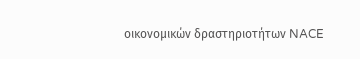οικονομικών δραστηριοτήτων NACE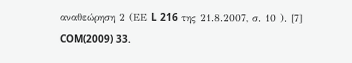αναθεώρηση 2 (ΕΕ L 216 της 21.8.2007, σ. 10 ). [7] COM(2009) 33.